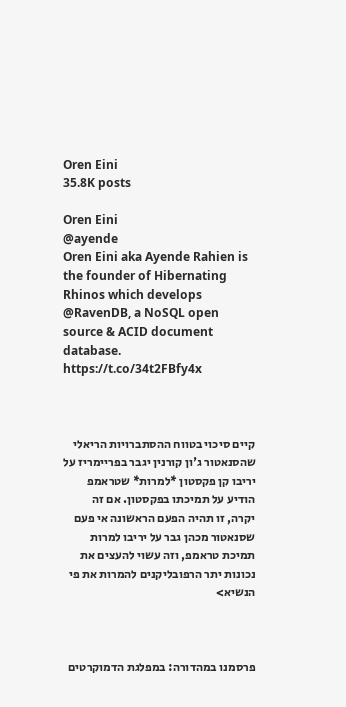Oren Eini
35.8K posts

Oren Eini
@ayende
Oren Eini aka Ayende Rahien is the founder of Hibernating Rhinos which develops @RavenDB, a NoSQL open source & ACID document database. https://t.co/34t2FBfy4x



קיים סיכוי בטווח ההסתברויות הריאלי שהסנאטור ג'ון קורנין יגבר בפריימריז על יריבו קן פקסטון *למרות* שטראמפ הודיע על תמיכתו בפקסטון. אם זה יקרה, זו תהיה הפעם הראשונה אי פעם שסנאטור מכהן גבר על יריבו למרות תמיכת טראמפ, וזה עשוי להעצים את נכונות יתר הרפובליקנים להמרות את פי הנשיא>



פרסמנו במהדורה: במפלגת הדמוקרטים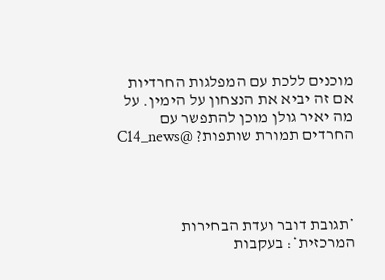מוכנים ללכת עם המפלגות החרדיות אם זה יביא את הנצחון על הימין. על מה יאיר גולן מוכן להתפשר עם החרדים תמורת שותפות? @C14_news




*תגובת דובר ועדת הבחירות המרכזית*: בעקבות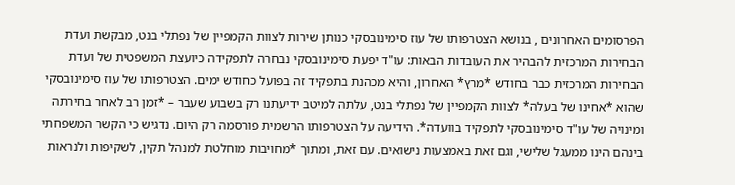הפרסומים האחרונים , בנושא הצטרפותו של עוז סימינובסקי כנותן שירות לצוות הקמפיין של נפתלי בנט, מבקשת ועדת הבחירות המרכזית להבהיר את העובדות הבאות: עו"ד יפעת סימינובסקי נבחרה לתפקידה כיועצת המשפטית של ועדת הבחירות המרכזית כבר בחודש *מרץ* האחרון, והיא מכהנת בתפקיד זה בפועל כחודש ימים. הצטרפותו של עוז סימינובסקי שהוא *אחינו של בעלה* לצוות הקמפיין של נפתלי בנט, עלתה למיטב ידיעתנו רק בשבוע שעבר – *זמן רב לאחר בחירתה ומינויה של עו"ד סימינובסקי לתפקיד בוועדה*. הידיעה על הצטרפותו הרשמית פורסמה רק היום. נדגיש כי הקשר המשפחתי בינהם הינו ממעגל שלישי, וגם זאת באמצעות נישואים. עם זאת, ומתוך *מחויבות מוחלטת למנהל תקין, לשקיפות ולנראות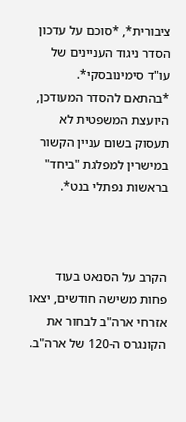ציבורית*, *סוכם על עדכון הסדר ניגוד העניינים של עו"ד סימינובסקי*. *בהתאם להסדר המעודכן, היועצת המשפטית לא תעסוק בשום עניין הקשור במישרין למפלגת "ביחד" בראשות נפתלי בנט*.



הקרב על הסנאט בעוד פחות משישה חודשים, יצאו אזרחי ארה"ב לבחור את הקונגרס ה-120 של ארה"ב.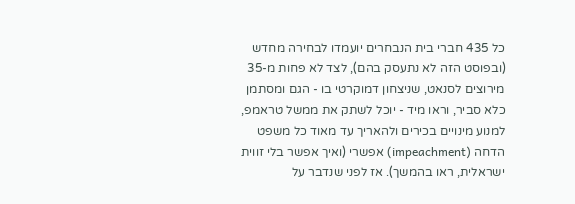כל 435 חברי בית הנבחרים יועמדו לבחירה מחדש (ובפוסט הזה לא נתעסק בהם), לצד לא פחות מ-35 מירוצים לסנאט, שניצחון דמוקרטי בו - הגם ומסתמן כלא סביר, וראו מיד - יוכל לשתק את ממשל טראמפ, למנוע מינויים בכירים ולהאריך עד מאוד כל משפט הדחה (impeachment) אפשרי (ואיך אפשר בלי זווית ישראלית, ראו בהמשך). אז לפני שנדבר על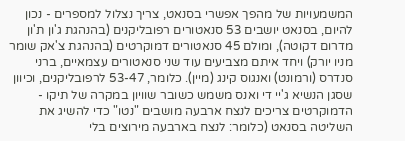המשמעויות של מהפך אפשרי בסנאט, צריך נצלול למספרים - נכון להיום, בסנאט יושבים 53 סנאטורים רפובליקנים (בהנהגת ג'ון ת'ון מדרום דקוטה), ומולם 45 סנאטורים דמוקרטים (בהנהגת צ'אק שומר מניו יורק) ויחד איתם מצביעים עוד שני סנאטורים עצמאיים, ברני סנדרס (ורמונט) ואנגוס קינג (מיין). כלומר, 53-47 לרפובליקנים, וכיוון שסגן הנשיא ג'יי די ואנס משמש כשובר שוויון במקרה של תיקו - הדמוקרטים צריכים לנצח ארבעה מושבים "נטו" כדי להשיג את השליטה בסנאט (כלומר: לנצח בארבעה מירוצים בלי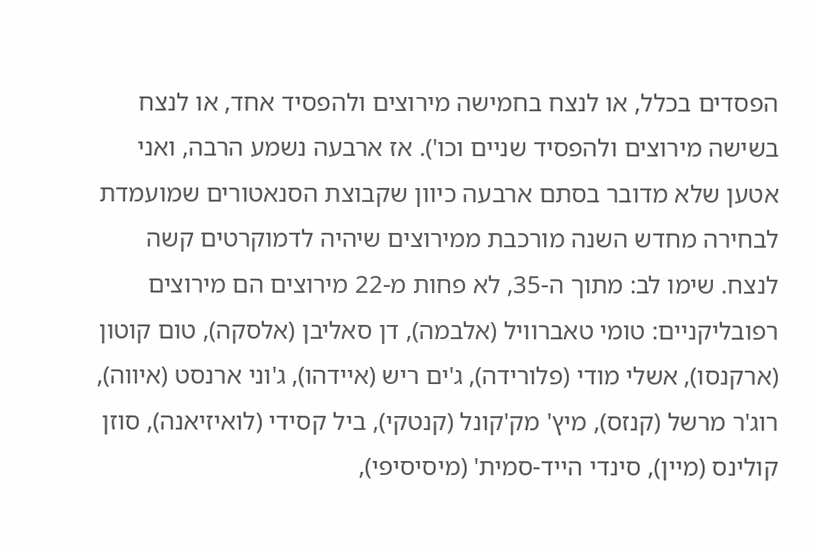הפסדים בכלל, או לנצח בחמישה מירוצים ולהפסיד אחד, או לנצח בשישה מירוצים ולהפסיד שניים וכו'). אז ארבעה נשמע הרבה, ואני אטען שלא מדובר בסתם ארבעה כיוון שקבוצת הסנאטורים שמועמדת לבחירה מחדש השנה מורכבת ממירוצים שיהיה לדמוקרטים קשה לנצח. שימו לב: מתוך ה-35, לא פחות מ-22 מירוצים הם מירוצים רפובליקניים: טומי טאברוויל (אלבמה), דן סאליבן (אלסקה), טום קוטון (ארקנסו), אשלי מודי (פלורידה), ג'ים ריש (איידהו), ג'וני ארנסט (איווה), רוג'ר מרשל (קנזס), מיץ' מק'קונל (קנטקי), ביל קסידי (לואיזיאנה), סוזן קולינס (מיין), סינדי הייד-סמית' (מיסיסיפי),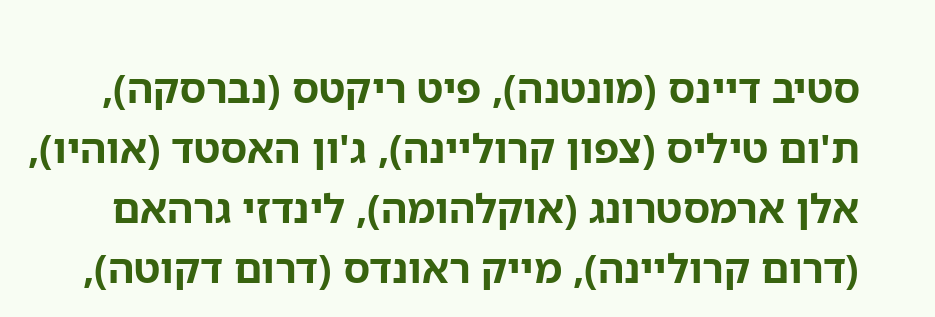סטיב דיינס (מונטנה), פיט ריקטס (נברסקה), ת'ום טיליס (צפון קרוליינה), ג'ון האסטד (אוהיו), אלן ארמסטרונג (אוקלהומה), לינדזי גרהאם (דרום קרוליינה), מייק ראונדס (דרום דקוטה),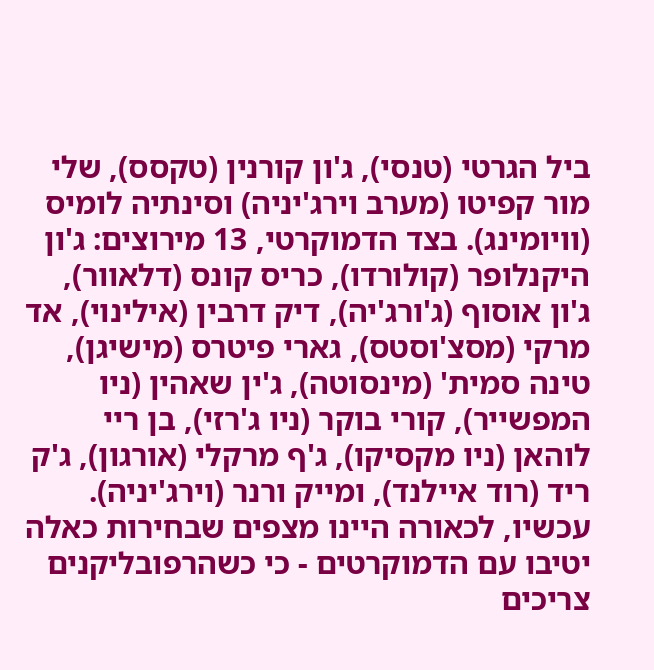ביל הגרטי (טנסי), ג'ון קורנין (טקסס), שלי מור קפיטו (מערב וירג'יניה) וסינתיה לומיס (וויומינג). בצד הדמוקרטי, 13 מירוצים: ג'ון היקנלופר (קולורדו), כריס קונס (דלאוור), ג'ון אוסוף (ג'ורג'יה), דיק דרבין (אילינוי), אד מרקי (מסצ'וסטס), גארי פיטרס (מישיגן), טינה סמית' (מינסוטה), ג'ין שאהין (ניו המפשייר), קורי בוקר (ניו ג'רזי), בן ריי לוהאן (ניו מקסיקו), ג'ף מרקלי (אורגון), ג'ק ריד (רוד איילנד), ומייק ורנר (וירג'יניה). עכשיו, לכאורה היינו מצפים שבחירות כאלה יטיבו עם הדמוקרטים - כי כשהרפובליקנים צריכים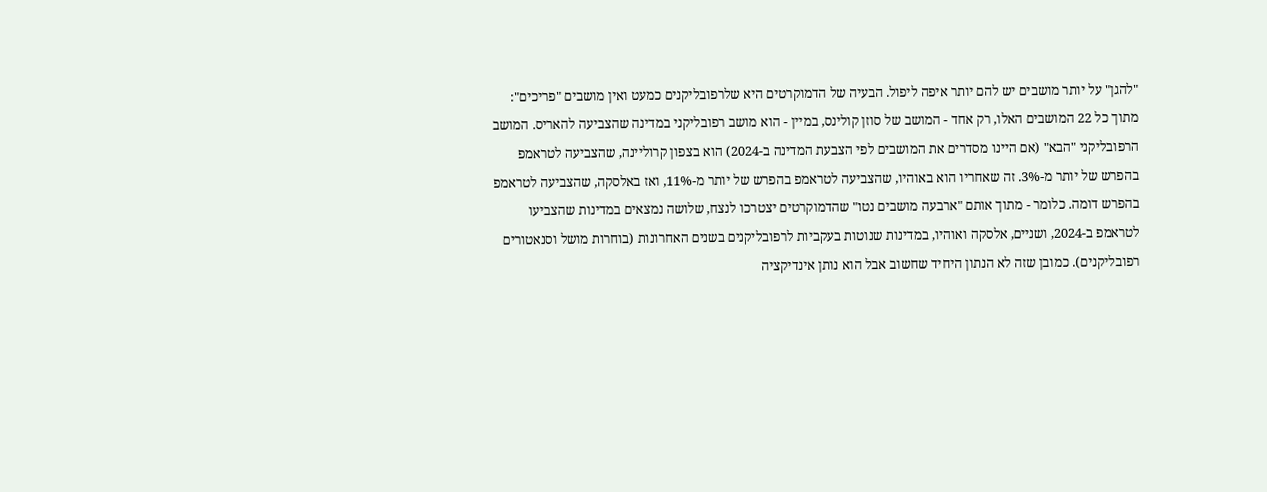"להגן" על יותר מושבים יש להם יותר איפה ליפול. הבעיה של הדמוקרטים היא שלרפובליקנים כמעט ואין מושבים "פריכים": מתוך כל 22 המושבים האלו, רק אחד - המושב של סוזן קולינס, במיין - הוא מושב רפובליקני במדינה שהצביעה להאריס. המושב הרפובליקני "הבא" (אם היינו מסדרים את המושבים לפי הצבעת המדינה ב-2024) הוא בצפון קרוליינה, שהצביעה לטראמפ בהפרש של יותר מ-3%. זה שאחריו הוא באוהיו, שהצביעה לטראמפ בהפרש של יותר מ-11%, ואז באלסקה, שהצביעה לטראמפ בהפרש דומה. כלומר - מתוך אותם "ארבעה מושבים נטו" שהדמוקרטים יצטרכו לנצח, שלושה נמצאים במדינות שהצביעו לטראמפ ב-2024, ושניים, אלסקה ואוהיו, במדינות שנוטות בעקביות לרפובליקנים בשנים האחרונות (בוחרות מושל וסנאטורים רפובליקנים). כמובן שזה לא הנתון היחיד שחשוב אבל הוא נותן אינדיקציה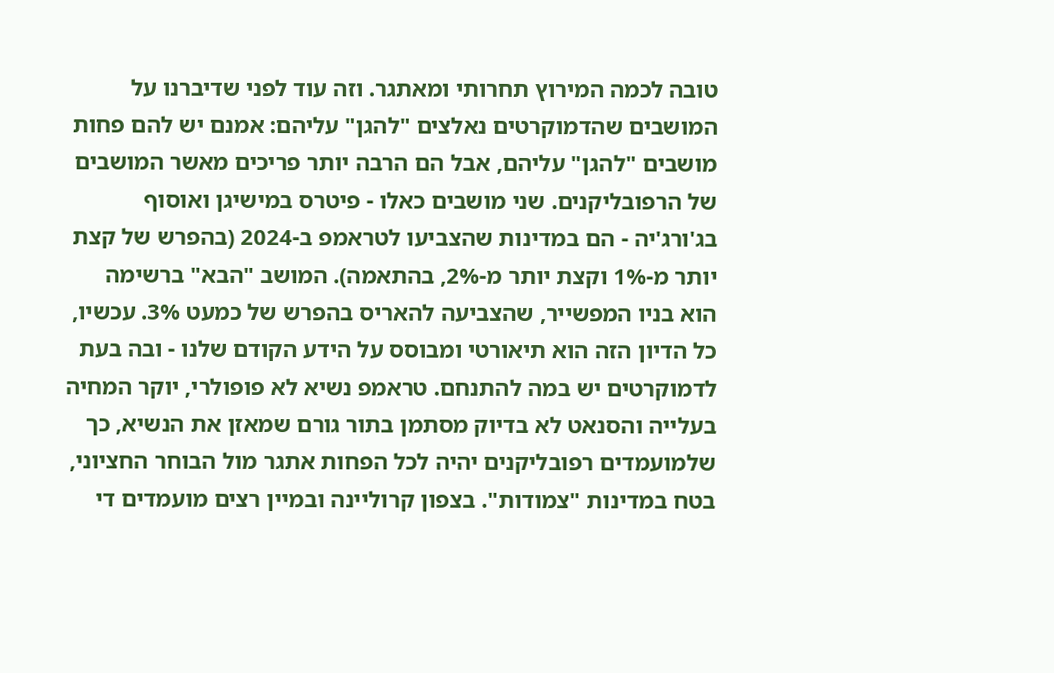טובה לכמה המירוץ תחרותי ומאתגר. וזה עוד לפני שדיברנו על המושבים שהדמוקרטים נאלצים "להגן" עליהם: אמנם יש להם פחות מושבים "להגן" עליהם, אבל הם הרבה יותר פריכים מאשר המושבים של הרפובליקנים. שני מושבים כאלו - פיטרס במישיגן ואוסוף בג'ורג'יה - הם במדינות שהצביעו לטראמפ ב-2024 (בהפרש של קצת יותר מ-1% וקצת יותר מ-2%, בהתאמה). המושב "הבא" ברשימה הוא בניו המפשייר, שהצביעה להאריס בהפרש של כמעט 3%. עכשיו, כל הדיון הזה הוא תיאורטי ומבוסס על הידע הקודם שלנו - ובה בעת לדמוקרטים יש במה להתנחם. טראמפ נשיא לא פופולרי, יוקר המחיה בעלייה והסנאט לא בדיוק מסתמן בתור גורם שמאזן את הנשיא, כך שלמועמדים רפובליקנים יהיה לכל הפחות אתגר מול הבוחר החציוני, בטח במדינות "צמודות". בצפון קרוליינה ובמיין רצים מועמדים די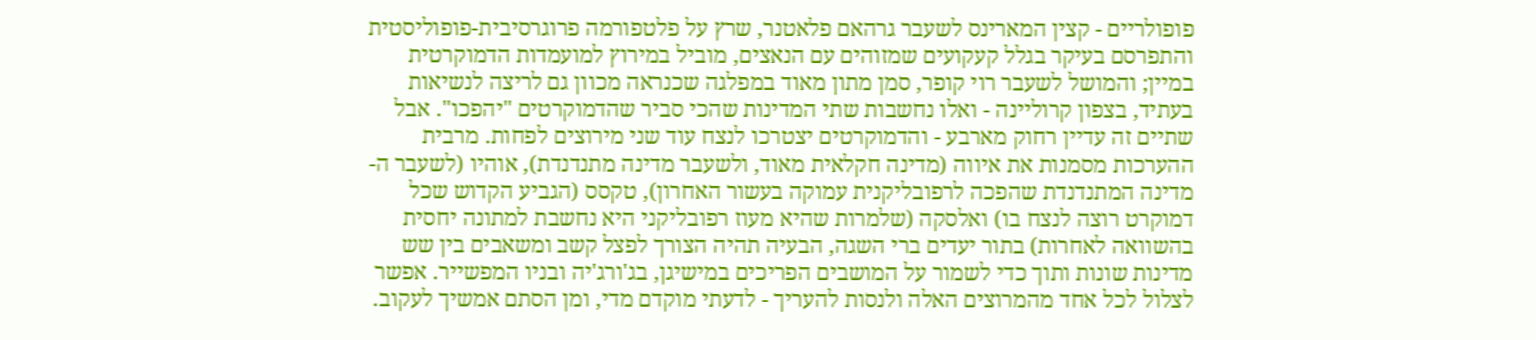פופולריים - קצין המארינס לשעבר גרהאם פלאטנר, שרץ על פלטפורמה פרוגרסיבית-פופוליסטית והתפרסם בעיקר בגלל קעקועים שמזוהים עם הנאצים, מוביל במירוץ למועמדות הדמוקרטית במיין; והמושל לשעבר רוי קופר, סמן מתון מאוד במפלגה שכנראה מכוון גם לריצה לנשיאות בעתיד, בצפון קרוליינה - ואלו נחשבות שתי המדינות שהכי סביר שהדמוקרטים "יהפכו". אבל שתיים זה עדיין רחוק מארבע - והדמוקרטים יצטרכו לנצח עוד שני מירוצים לפחות. מרבית ההערכות מסמנות את איווה (מדינה חקלאית מאוד, ולשעבר מדינה מתנדנדת), אוהיו (לשעבר ה-מדינה המתנדנדת שהפכה לרפובליקנית עמוקה בעשור האחרון), טקסס (הגביע הקדוש שכל דמוקרט רוצה לנצח בו) ואלסקה (שלמרות שהיא מעוז רפובליקני היא נחשבת למתונה יחסית בהשוואה לאחרות) בתור יעדים ברי השגה, הבעיה תהיה הצורך לפצל קשב ומשאבים בין שש מדינות שונות ותוך כדי לשמור על המושבים הפריכים במישיגן, בג'ורג'יה ובניו המפשייר. אפשר לצלול לכל אחד מהמרוצים האלה ולנסות להעריך - לדעתי מוקדם מדי, ומן הסתם אמשיך לעקוב.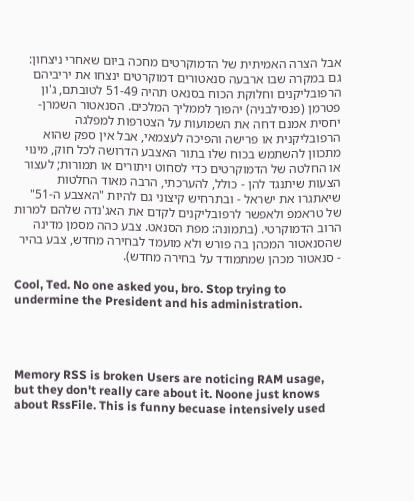אבל הצרה האמיתית של הדמוקרטים מחכה ביום שאחרי ניצחון: גם במקרה שבו ארבעה סנאטורים דמוקרטים ינצחו את יריביהם הרפובליקנים וחלוקת הכוח בסנאט תהיה 51-49 לטובתם, ג'ון פטרמן (פנסילבניה) יהפוך לממליך המלכים. הסנאטור השמרן-יחסית אמנם דחה את השמועות על הצטרפות למפלגה הרפובליקנית או פרישה והפיכה לעצמאי, אבל אין ספק שהוא מתכוון להשתמש בכוח שלו בתור האצבע הדרושה לכל חוק, מינוי או החלטה של הדמוקרטים כדי לסחוט ויתורים או תמורות; לעצור הצעות שיתנגד להן - כולל, להערכתי, הרבה מאוד החלטות שיאתגרו את ישראל - ובתרחיש קיצוני גם להיות "האצבע ה-51" של טראמפ ולאפשר לרפובליקנים לקדם את האג'נדה שלהם למרות הרוב הדמוקרטי. (בתמונה: מפת הסנאט. צבע כהה מסמן מדינה שהסנאטור המכהן בה פורש ולא מועמד לבחירה מחדש, צבע בהיר - סנאטור מכהן שמתמודד על בחירה מחדש).

Cool, Ted. No one asked you, bro. Stop trying to undermine the President and his administration.




Memory RSS is broken Users are noticing RAM usage, but they don't really care about it. Noone just knows about RssFile. This is funny becuase intensively used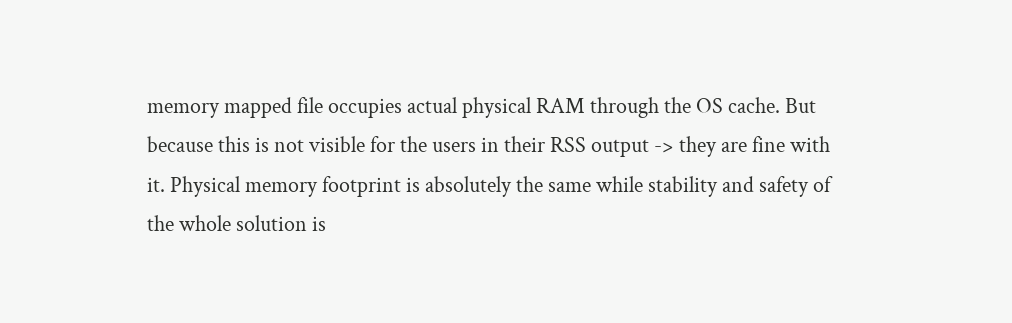memory mapped file occupies actual physical RAM through the OS cache. But because this is not visible for the users in their RSS output -> they are fine with it. Physical memory footprint is absolutely the same while stability and safety of the whole solution is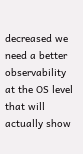decreased we need a better observability at the OS level that will actually show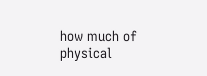how much of physical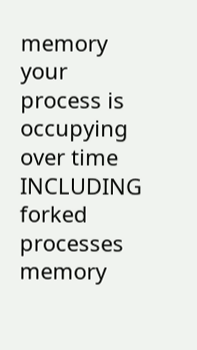memory your process is occupying over time INCLUDING forked processes memory